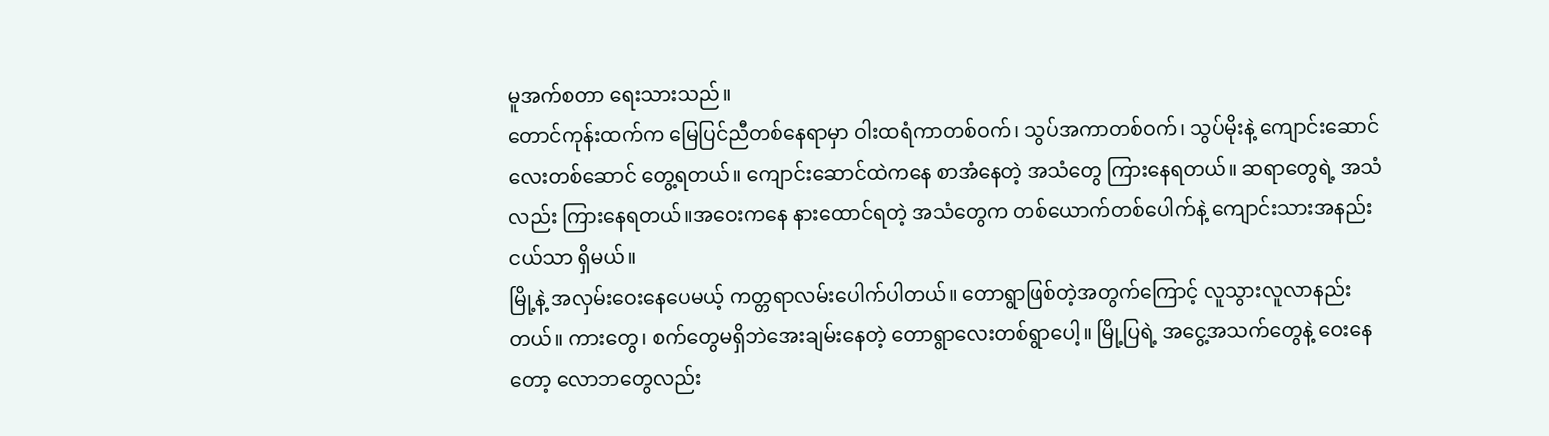မူအက်စတာ ရေးသားသည်။
တောင်ကုန်းထက်က မြေပြင်ညီတစ်နေရာမှာ ဝါးထရံကာတစ်ဝက်၊ သွပ်အကာတစ်ဝက်၊ သွပ်မိုးနဲ့ ကျောင်းဆောင်လေးတစ်ဆောင် တွေ့ရတယ်။ ကျောင်းဆောင်ထဲကနေ စာအံနေတဲ့ အသံတွေ ကြားနေရတယ်။ ဆရာတွေရဲ့ အသံလည်း ကြားနေရတယ်။အဝေးကနေ နားထောင်ရတဲ့ အသံတွေက တစ်ယောက်တစ်ပေါက်နဲ့ ကျောင်းသားအနည်းငယ်သာ ရှိမယ်။
မြို့နဲ့ အလှမ်းဝေးနေပေမယ့် ကတ္တရာလမ်းပေါက်ပါတယ်။ တောရွာဖြစ်တဲ့အတွက်ကြောင့် လူသွားလူလာနည်းတယ်။ ကားတွေ၊ စက်တွေမရှိဘဲအေးချမ်းနေတဲ့ တောရွာလေးတစ်ရွာပေါ့။ မြို့ပြရဲ့ အငွေ့အသက်တွေနဲ့ ဝေးနေတော့ လောဘတွေလည်း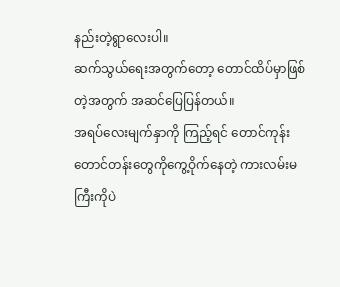နည်းတဲ့ရွာလေးပါ။
ဆက်သွယ်ရေးအတွက်တော့ တောင်ထိပ်မှာဖြစ်တဲ့အတွက် အဆင်ပြေပြန်တယ်။
အရပ်လေးမျက်နှာကို ကြည့်ရင် တောင်ကုန်းတောင်တန်းတွေကိုကွေ့ဝိုက်နေတဲ့ ကားလမ်းမကြီးကိုပဲ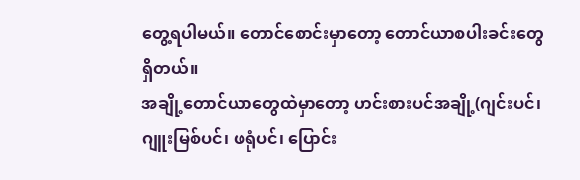တွေ့ရပါမယ်။ တောင်စောင်းမှာတော့ တောင်ယာစပါးခင်းတွေ ရှိတယ်။
အချို့တောင်ယာတွေထဲမှာတော့ ဟင်းစားပင်အချို့(ဂျင်းပင်၊ ဂျူးမြစ်ပင်၊ ဖရုံပင်၊ ပြောင်း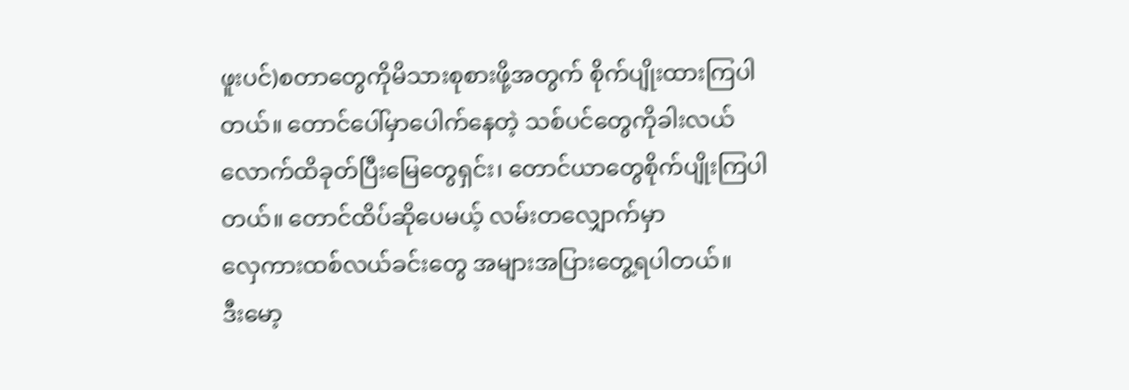ဖူးပင်)စတာတွေကိုမိသားစုစားဖို့အတွက် စိုက်ပျိုးထားကြပါတယ်။ တောင်ပေါ်မှာပေါက်နေတဲ့ သစ်ပင်တွေကိုခါးလယ်လောက်ထိခုတ်ပြီးမြေတွေရှင်း၊ တောင်ယာတွေစိုက်ပျိုးကြပါတယ်။ တောင်ထိပ်ဆိုပေမယ့် လမ်းတလျှောက်မှာ
လှေကားထစ်လယ်ခင်းတွေ အများအပြားတွေ့ရပါတယ်။
ဒီးမော့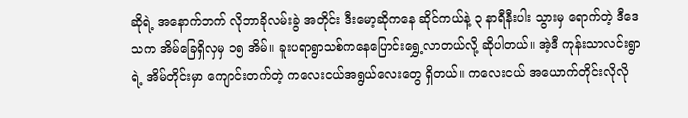ဆိုရဲ့ အနောက်ဘက် လိုဘာခိုလမ်းခွဲ အတိုင်း ဒီးမော့ဆိုကနေ ဆိုင်ကယ်နဲ့ ၃ နာရီနီးပါး သွားမှ ရောက်တဲ့ ဒီဒေသက အိမ်ခြေရှိလှမှ ၁၅ အိမ်။ ခူးပရာရွာသစ်ကနေပြောင်းရွှေ့လာတယ်လို့ ဆိုပါတယ်။ အဲ့ဒီ ကုန်းသာလင်းရွာရဲ့ အိမ်တိုင်းမှာ ကျောင်းတက်တဲ့ ကလေးငယ်အရွယ်လေးတွေ ရှိတယ်။ ကလေးငယ် အယောက်တိုင်းလိုလို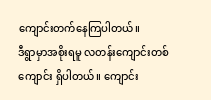ကျောင်းတက်နေကြပါတယ်။
ဒီရွာမှာအစိုးရမူ လတန်းကျောင်းတစ်ကျောင်း ရှိပါတယ်။ ကျောင်း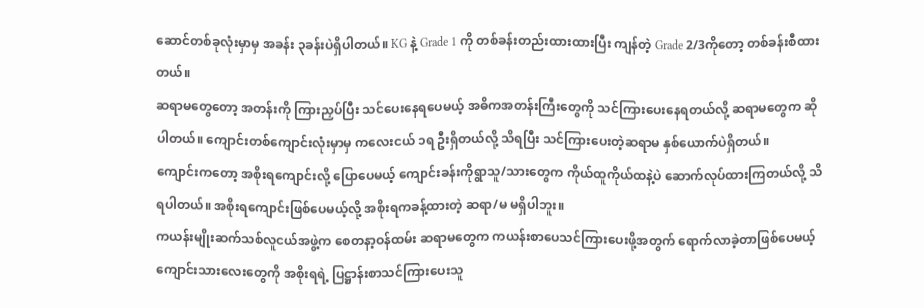ဆောင်တစ်ခုလုံးမှာမှ အခန်း ၃ခန်းပဲရှိပါတယ်။ KG နဲ့ Grade 1 ကို တစ်ခန်းတည်းထားထားပြီး ကျန်တဲ့ Grade 2/3ကိုတော့ တစ်ခန်းစီထားတယ်။
ဆရာမတွေတော့ အတန်းကို ကြားညှပ်ပြီး သင်ပေးနေရပေမယ့် အဓိကအတန်းကြီးတွေကို သင်ကြားပေးနေရတယ်လို့ ဆရာမတွေက ဆိုပါတယ်။ ကျောင်းတစ်ကျောင်းလုံးမှာမှ ကလေးငယ် ၁ရ ဦးရှိတယ်လို့ သိရပြီး သင်ကြားပေးတဲ့ဆရာမ နှစ်ယောက်ပဲရှိတယ်။
ကျောင်းကတော့ အစိုးရကျောင်းလို့ ပြောပေမယ့် ကျောင်းခန်းကိုရွာသူ/သားတွေက ကိုယ်ထူကိုယ်ထနဲ့ပဲ ဆောက်လုပ်ထားကြတယ်လို့ သိရပါတယ်။ အစိုးရကျောင်းဖြစ်ပေမယ့်လို့ အစိုးရကခန့်ထားတဲ့ ဆရာ/မ မရှိပါဘူး။
ကယန်းမျိုးဆက်သစ်လူငယ်အဖွဲ့က စေတနာ့ဝန်ထမ်း ဆရာမတွေက ကယန်းစာပေသင်ကြားပေးဖို့အတွက် ရောက်လာခဲ့တာဖြစ်ပေမယ့် ကျောင်းသားလေးတွေကို အစိုးရရဲ့ ပြဋ္ဌာန်းစာသင်ကြားပေးသူ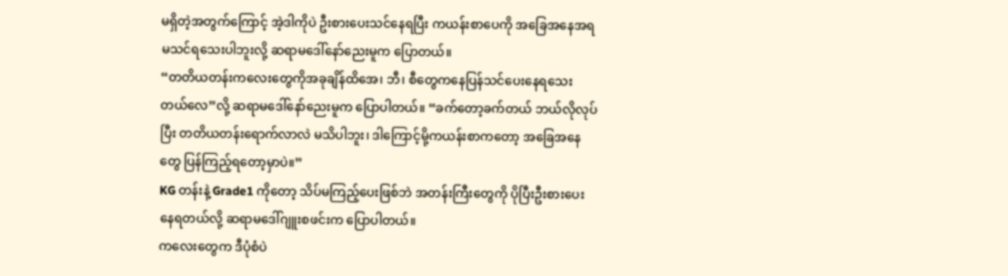မရှိတဲ့အတွက်ကြောင့် အဲ့ဒါကိုပဲ ဦးစားပေးသင်နေရပြီး ကယန်းစာပေကို အခြေအနေအရ မသင်ရသေးပါဘူးလို့ ဆရာမဒေါ်နော်ညေးမူက ပြောတယ်။
“တတိယတန်းကလေးတွေကိုအခုချိန်ထိအေ၊ ဘီ၊ စီတွေကနေပြန်သင်ပေးနေရသေးတယ်လေ”လို့ ဆရာမဒေါ်နော်ညေးမူက ပြောပါတယ်။ “ခက်တော့ခက်တယ် ဘယ်လိုလုပ်ပြီး တတိယတန်းရောက်လာလဲ မသိပါဘူး၊ ဒါကြောင့်မို့ကယန်းစာကတော့ အခြေအနေတွေ ပြန်ကြည့်ရတော့မှာပဲ။”
KG တန်းနဲ့ Grade1 ကိုတော့ သိပ်မကြည့်ပေးဖြစ်ဘဲ အတန်းကြီးတွေကို ပိုပြီးဦးစားပေးနေရတယ်လို့ ဆရာမဒေါ်ဂျူးစဖင်းက ပြောပါတယ်။
ကလေးတွေက ဒီပုံစံပဲ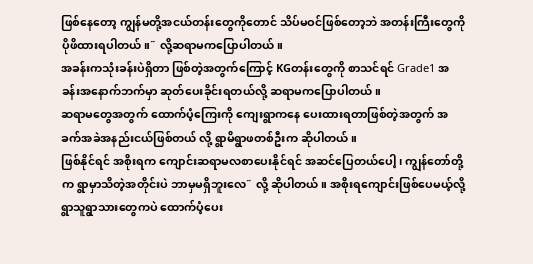ဖြစ်နေတော့ ကျွန်မတို့အငယ်တန်းတွေကိုတောင် သိပ်မဝင်ဖြစ်တော့ဘဲ အတန်းကြီးတွေကို ပိုဖိထားရပါတယ်။˝ လို့ဆရာမကပြောပါတယ်။
အခန်းကသုံးခန်းပဲရှိတာ ဖြစ်တဲ့အတွက်ကြောင့် KGတန်းတွေကို စာသင်ရင် Grade1 အခန်းအနောက်ဘက်မှာ ဆုတ်ပေးခိုင်းရတယ်လို့ ဆရာမကပြောပါတယ်။
ဆရာမတွေအတွက် ထောက်ပံ့ကြေးကို ကျေးရွာကနေ ပေးထားရတာဖြစ်တဲ့အတွက် အခက်အခဲအနည်းငယ်ဖြစ်တယ် လို့ ရွာမိရွာဖတစ်ဦးက ဆိုပါတယ်။
ဖြစ်နိုင်ရင် အစိုးရက ကျောင်းဆရာမလစာပေးနိုင်ရင် အဆင်ပြေတယ်ပေါ့၊ ကျွန်တော်တို့က ရွာမှာသိတဲ့အတိုင်းပဲ ဘာမှမရှိဘူးလေ˝ လို့ ဆိုပါတယ်။ အစိုးရကျောင်းဖြစ်ပေမယ့်လို့ ရွာသူရွာသားတွေကပဲ ထောက်ပံ့ပေး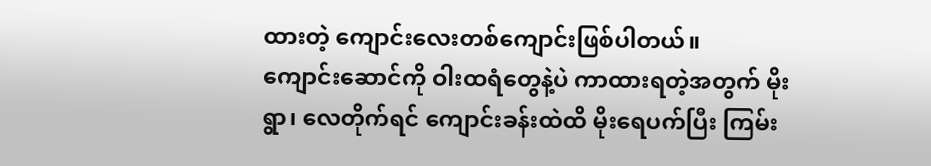ထားတဲ့ ကျောင်းလေးတစ်ကျောင်းဖြစ်ပါတယ်။
ကျောင်းဆောင်ကို ဝါးထရံတွေနဲ့ပဲ ကာထားရတဲ့အတွက် မိုးရွာ၊ လေတိုက်ရင် ကျောင်းခန်းထဲထိ မိုးရေပက်ပြီး ကြမ်း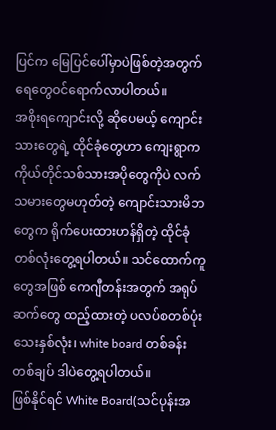ပြင်က မြေပြင်ပေါ်မှာပဲဖြစ်တဲ့အတွက် ရေတွေဝင်ရောက်လာပါတယ်။
အစိုးရကျောင်းလို့ ဆိုပေမယ့် ကျောင်းသားတွေရဲ့ ထိုင်ခုံတွေဟာ ကျေးရွာက ကိုယ်တိုင်သစ်သားအပိုတွေကိုပဲ လက်သမားတွေမဟုတ်တဲ့ ကျောင်းသားမိဘတွေက ရိုက်ပေးထားဟန်ရှိတဲ့ ထိုင်ခုံတစ်လုံးတွေ့ရပါတယ်။ သင်ထောက်ကူတွေအဖြစ် ကေဂျီတန်းအတွက် အရုပ်ဆက်တွေ ထည့်ထားတဲ့ ပလပ်စတစ်ပုံးသေးနှစ်လုံး၊ white board တစ်ခန်းတစ်ချပ် ဒါပဲတွေ့ရပါတယ်။
ဖြစ်နိုင်ရင် White Board(သင်ပုန်းအ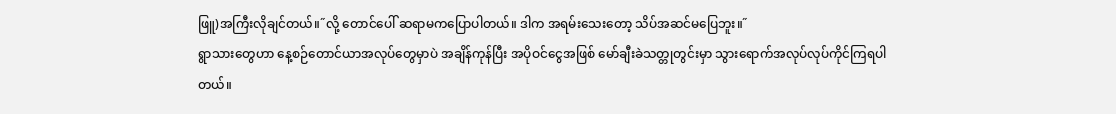ဖြူ)အကြီးလိုချင်တယ်။˝လို့ တောင်ပေါ် ဆရာမကပြောပါတယ်။ ဒါက အရမ်းသေးတော့ သိပ်အဆင်မပြေဘူး။˝
ရွာသားတွေဟာ နေ့စဉ်တောင်ယာအလုပ်တွေမှာပဲ အချိန်ကုန်ပြီး အပိုဝင်ငွေအဖြစ် မော်ချီးခဲသတ္တုတွင်းမှာ သွားရောက်အလုပ်လုပ်ကိုင်ကြရပါတယ်။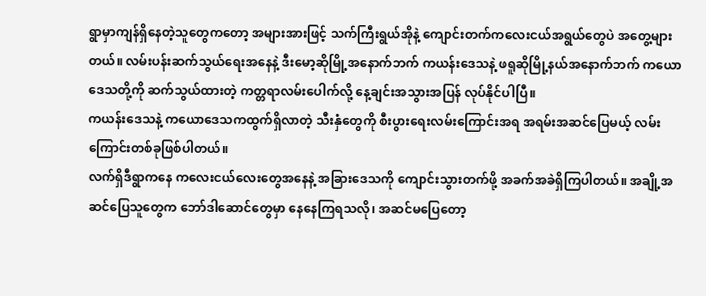ရွာမှာကျန်ရှိနေတဲ့သူတွေကတော့ အများအားဖြင့် သက်ကြီးရွယ်အိုနဲ့ ကျောင်းတက်ကလေးငယ်အရွယ်တွေပဲ အတွေ့များတယ်။ လမ်းပန်းဆက်သွယ်ရေးအနေနဲ့ ဒီးမော့ဆိုမြို့အနောက်ဘက် ကယန်းဒေသနဲ့ ဖရူဆိုမြို့နယ်အနောက်ဘက် ကယောဒေသတို့ကို ဆက်သွယ်ထားတဲ့ ကတ္တရာလမ်းပေါက်လို့ နေ့ချင်းအသွားအပြန် လုပ်နိုင်ပါပြီ။
ကယန်းဒေသနဲ့ ကယောဒေသကထွက်ရှိလာတဲ့ သီးနှံတွေကို စီးပွားရေးလမ်းကြောင်းအရ အရမ်းအဆင်ပြေမယ့် လမ်းကြောင်းတစ်ခုဖြစ်ပါတယ်။
လက်ရှိဒီရွာကနေ ကလေးငယ်လေးတွေအနေနဲ့ အခြားဒေသကို ကျောင်းသွားတက်ဖို့ အခက်အခဲရှိကြပါတယ်။ အချို့အဆင်ပြေသူတွေက ဘော်ဒါဆောင်တွေမှာ နေနေကြရသလို၊ အဆင်မပြေတော့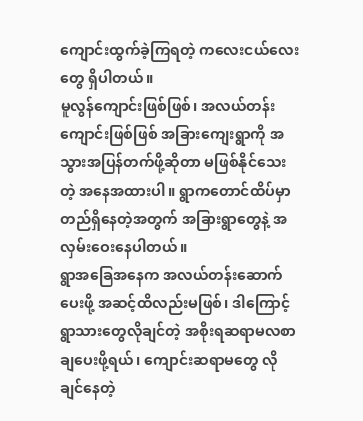ကျောင်းထွက်ခဲ့ကြရတဲ့ ကလေးငယ်လေးတွေ ရှိပါတယ်။
မူလွန်ကျောင်းဖြစ်ဖြစ်၊ အလယ်တန်းကျောင်းဖြစ်ဖြစ် အခြားကျေးရွာကို အသွားအပြန်တက်ဖို့ဆိုတာ မဖြစ်နိုင်သေးတဲ့ အနေအထားပါ။ ရွာကတောင်ထိပ်မှာ တည်ရှိနေတဲ့အတွက် အခြားရွာတွေနဲ့ အလှမ်းဝေးနေပါတယ်။
ရွာအခြေအနေက အလယ်တန်းဆောက်ပေးဖို့ အဆင့်ထိလည်းမဖြစ်၊ ဒါကြောင့် ရွာသားတွေလိုချင်တဲ့ အစိုးရဆရာမလစာချပေးဖို့ရယ်၊ ကျောင်းဆရာမတွေ လိုချင်နေတဲ့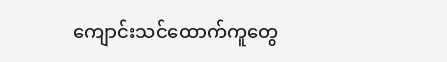ကျောင်းသင်ထောက်ကူတွေ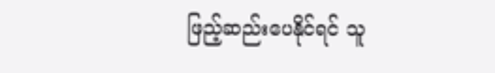ဖြည့်ဆည်းပေနိုင်ရင် သူ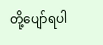တို့ပျော်ရပါ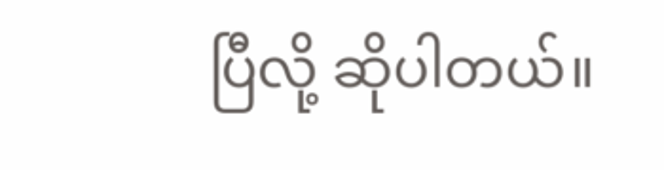ပြီလို့ ဆိုပါတယ်။